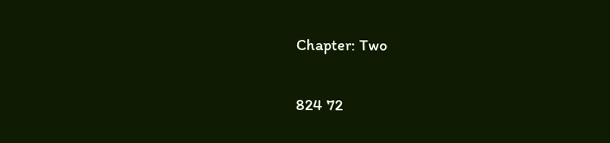Chapter: Two

824 72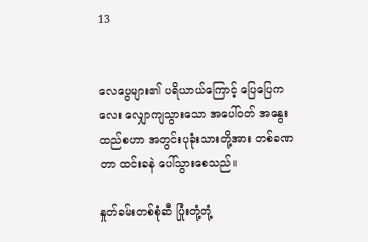13


လေပွေများ၏ ပရိယာယ်ကြောင့် ပြေပြေကလေး လျှောကျသွားသော အပေါ်ဝတ် အနွေးထည်စဟာ အတွင်းပုခုံးသားတို့အား တစ်ခဏတာ ထင်းခနဲ ပေါ်သွားစေသည်။

နှုတ်ခမ်းတစ်စုံဆီ ပြုံးတုံ့တုံ့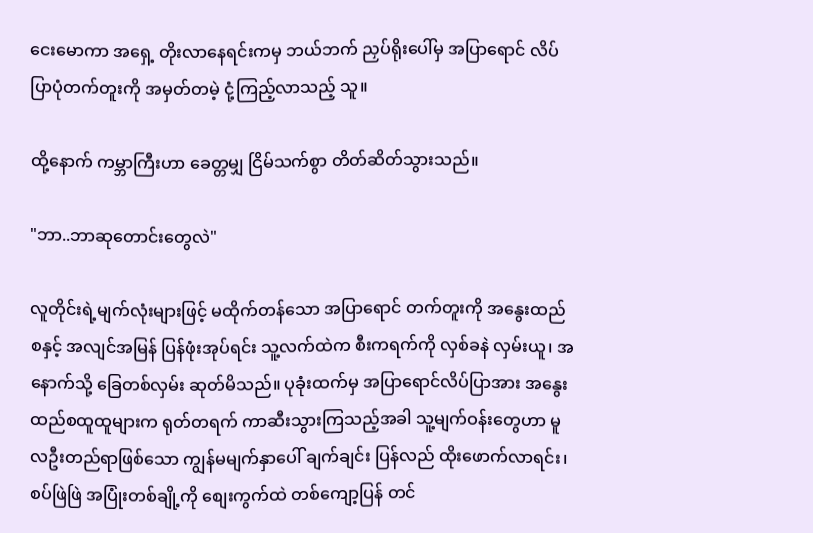ငေးမောကာ အရှေ့ တိုးလာနေရင်းကမှ ဘယ်ဘက် ညှပ်ရိုးပေါ်မှ အပြာရောင် လိပ်ပြာပုံတက်တူးကို အမှတ်တမဲ့ ငုံ့ကြည့်လာသည့် သူ။

ထို့နောက် ကမ္ဘာကြီးဟာ ခေတ္တမျှ ငြိမ်သက်စွာ တိတ်ဆိတ်သွားသည်။

"ဘာ..ဘာဆုတောင်းတွေလဲ"

လူတိုင်းရဲ့မျက်လုံးများဖြင့် မထိုက်တန်သော အပြာရောင် တက်တူးကို အနွေးထည်စနှင့် အလျင်အမြန် ပြန်ဖုံးအုပ်ရင်း သူ့လက်ထဲက စီးကရက်ကို လှစ်ခနဲ လှမ်းယူ၊ အနောက်သို့ ခြေတစ်လှမ်း ဆုတ်မိသည်။ ပုခုံးထက်မှ အပြာရောင်လိပ်ပြာအား အနွေးထည်စထူထူများက ရုတ်တရက် ကာဆီးသွားကြသည့်အခါ သူ့မျက်ဝန်းတွေဟာ မူလဦးတည်ရာဖြစ်သော ကျွန်မမျက်နှာပေါ် ချက်ချင်း ပြန်လည် ထိုးဖောက်လာရင်း၊ စပ်ဖြဲဖြဲ အပြုံးတစ်ချို့ကို စျေးကွက်ထဲ တစ်ကျော့ပြန် တင်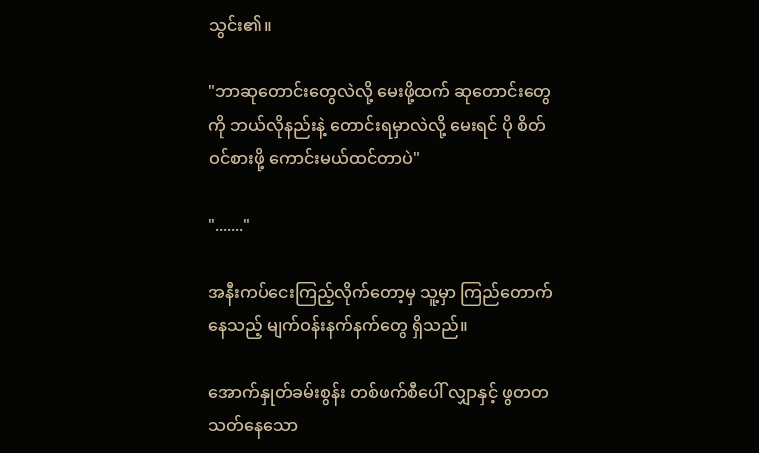သွင်း၏။

"ဘာဆုတောင်းတွေလဲလို့ မေးဖို့ထက် ဆုတောင်းတွေကို ဘယ်လိုနည်းနဲ့ တောင်းရမှာလဲလို့ မေးရင် ပို စိတ်ဝင်စားဖို့ ကောင်းမယ်ထင်တာပဲ"

"......."

အနီးကပ်ငေးကြည့်လိုက်တော့မှ သူ့မှာ ကြည်တောက်နေသည့် မျက်ဝန်းနက်နက်တွေ ရှိသည်။

အောက်နှုတ်ခမ်းစွန်း တစ်ဖက်စီပေါ် လျှာနှင့် ဖွတတ သတ်နေသော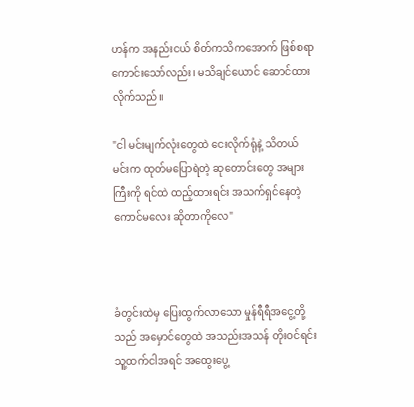ဟန်က အနည်းငယ် စိတ်ကသိကအောက် ဖြစ်စရာကောင်းသော်လည်း၊ မသိချင်ယောင် ဆောင်ထားလိုက်သည်။

"ငါ မင်းမျက်လုံးတွေထဲ ငေးလိုက်ရုံနဲ့ သိတယ်
မင်းက ထုတ်မပြောရဲတဲ့ ဆုတောင်းတွေ အများကြီးကို ရင်ထဲ ထည့်ထားရင်း အသက်ရှင်နေတဲ့ ကောင်မလေး ဆိုတာကိုလေ"



ခံတွင်းထဲမှ ပြေးထွက်လာသော မှုန်ရီရီအငွေ့တို့သည် အမှောင်တွေထဲ အသည်းအသန် တိုးဝင်ရင်း သူ့ထက်ငါအရင် အထွေးပွေ့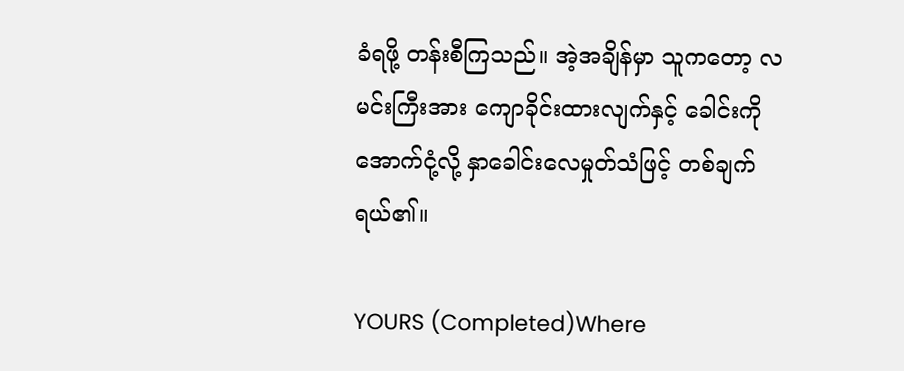ခံရဖို့ တန်းစီကြသည်။ အဲ့အချိန်မှာ သူကတော့ လမင်းကြီးအား ကျောခိုင်းထားလျက်နှင့် ခေါင်းကို အောက်ငုံ့လို့ နှာခေါင်းလေမှုတ်သံဖြင့် တစ်ချက် ရယ်၏။

YOURS (Completed)Where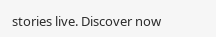stories live. Discover now